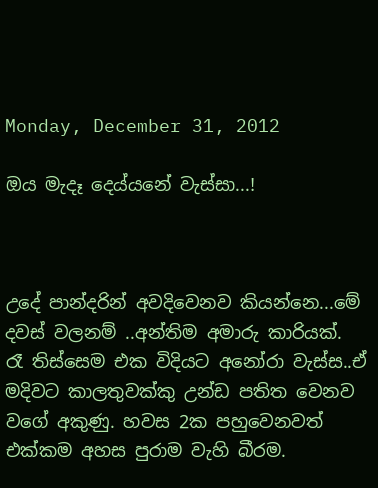Monday, December 31, 2012

ඔය මැදෑ දෙය්යනේ වැස්සා...!



උදේ පාන්දරින් අවදිවෙනව කියන්නෙ...මේ දවස් වලනම් ..අන්තිම අමාරු කාරියක්. රෑ තිස්සෙම එක විදියට අනෝරා වැස්ස..ඒ මදිවට කාලතුවක්කු උන්ඩ පතිත වෙනව වගේ අකුණු. හවස 2ක පහුවෙනවත් එක්කම අහස පුරාම වැහි බීරම.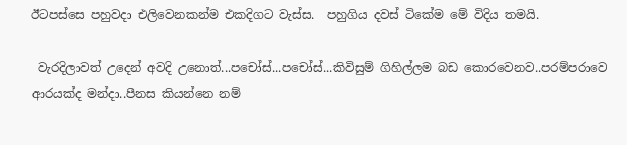ඊටපස්සෙ පහුවදා එලිවෙනකන්ම එකදිගට වැස්ස.  පහුගිය දවස් ටිකේම මේ විදිය තමයි.

 වැරදිලාවත් උදෙන් අවදි උනොත්...පචෝස්...පචෝස්...කිවිසුම් ගිහිල්ලම බඩ කොරවෙනව..පරම්පරාවෙ ආරයක්ද මන්දා..පීනස කියන්නෙ නම්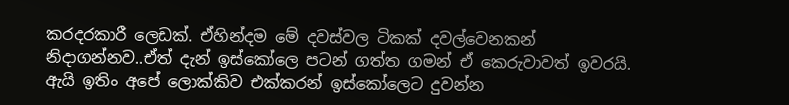කරදරකාරී ලෙඩක්. ඒහින්දම මේ දවස්වල ටිකක් දවල්වෙනකන් නිදාගන්නව..ඒත් දැන් ඉස්කෝලෙ පටන් ගත්ත ගමන් ඒ කෙරුවාවත් ඉවරයි. ඇයි ඉතිං අපේ ලොක්කිව එක්කරන් ඉස්කෝලෙට දුවන්න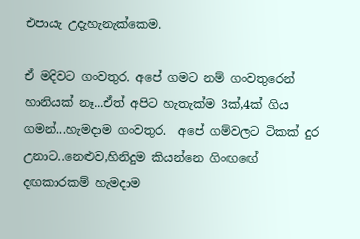එපායැ උදැහැනැක්කෙම.

ඒ මදිවට ගංවතුර. අපේ ගමට නම් ගංවතුරෙන් හානියක් නෑ...ඒත් අපිට හැතැක්ම 3ක්,4ක් ගිය ගමන්...හැමදාම ගංවතුර.  අපේ ගම්වලට ටිකක් දුර උනාට..නෙළුව,හිනිදුම කියන්නෙ ගිංඟඟේ දඟකාරකම් හැමදාම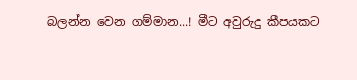බලන්න වෙන ගම්මාන...! මීට අවුරුදු කීපයකට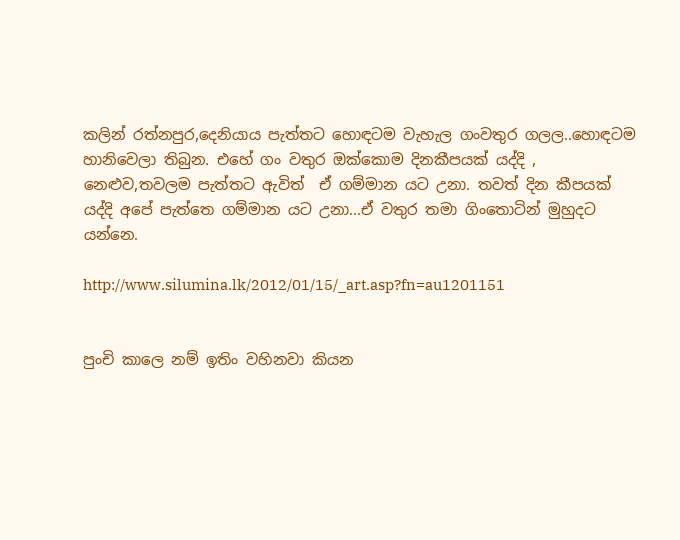කලින් රත්නපුර,දෙනියාය පැත්තට හොඳටම වැහැල ගංවතුර ගලල..හොඳටම හානිවෙලා තිබුන. එහේ ගං වතුර ඔක්කොම දිනකීපයක් යද්දි , නෙළුව,තවලම පැත්තට ඇවිත්  ඒ ගම්මාන යට උනා. තවත් දින කීපයක් යද්දි අපේ පැත්තෙ ගම්මාන යට උනා...ඒ වතුර තමා ගිංතොටින් මුහුදට යන්නෙ.

http://www.silumina.lk/2012/01/15/_art.asp?fn=au1201151


පුංචි කාලෙ නම් ඉතිං වහිනවා කියන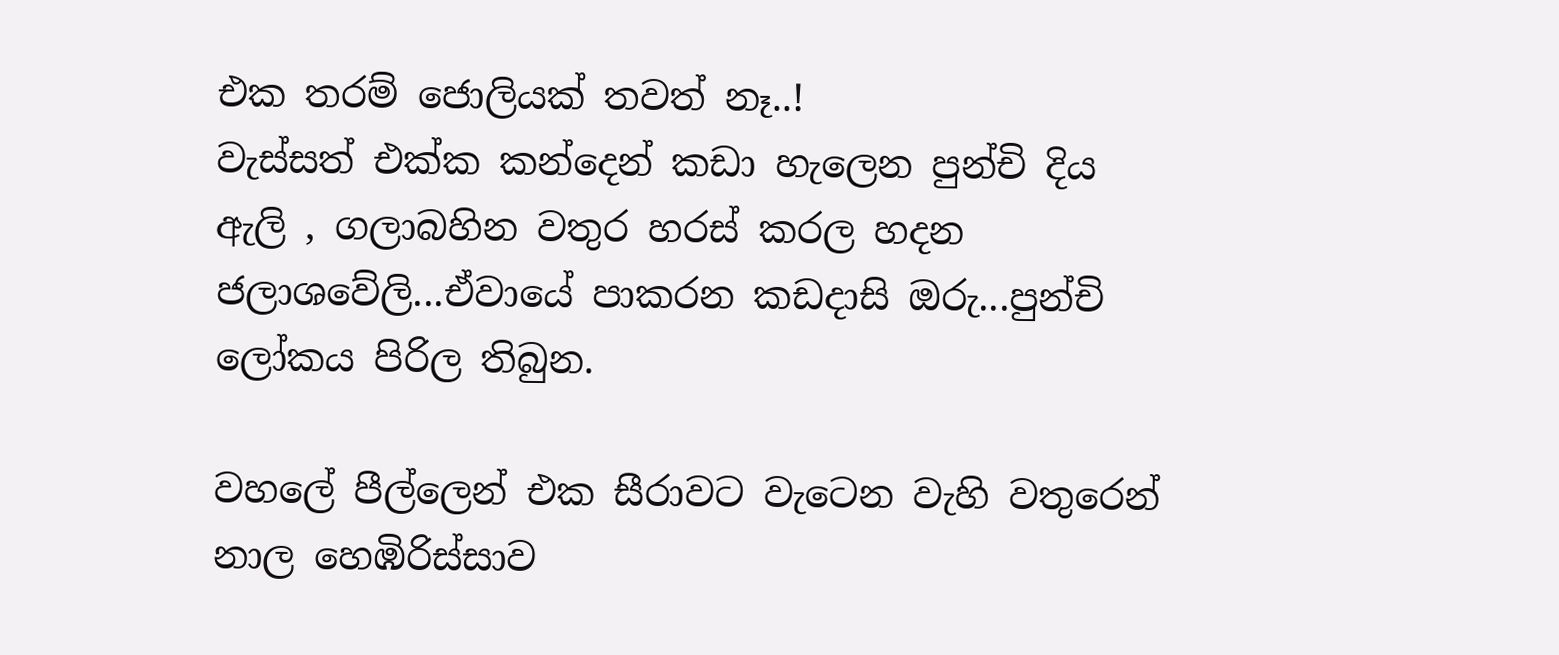එක තරම් ජොලියක් තවත් නෑ..!
වැස්සත් එක්ක කන්දෙන් කඩා හැලෙන පුන්චි දිය ඇලි , ගලාබහින වතුර හරස් කරල හදන ජලාශවේලි...ඒවායේ පාකරන කඩදාසි ඔරු...පුන්චි ලෝකය පිරිල තිබුන.

වහලේ පීල්ලෙන් එක සීරාවට වැටෙන වැහි වතුරෙන් නාල හෙඹිරිස්සාව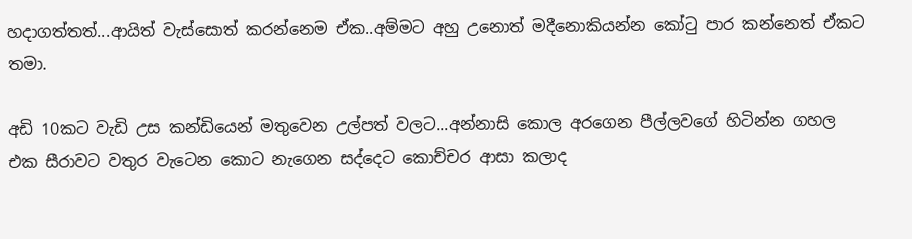හදාගත්තත්...ආයිත් වැස්සොත් කරන්නෙම ඒක..අම්මට අහු උනොත් මදීනොකියන්න කෝ‍ටු පාර කන්නෙත් ඒකට තමා.

අඩි 10කට වැඩි උස කන්ඩියෙන් මතුවෙන උල්පත් වලට...අන්නාසි කොල අරගෙන පීල්ලවගේ හිටින්න ගහල එක සීරාවට වතුර වැටෙන කොට නැගෙන සද්දෙට කොච්චර ආසා කලාද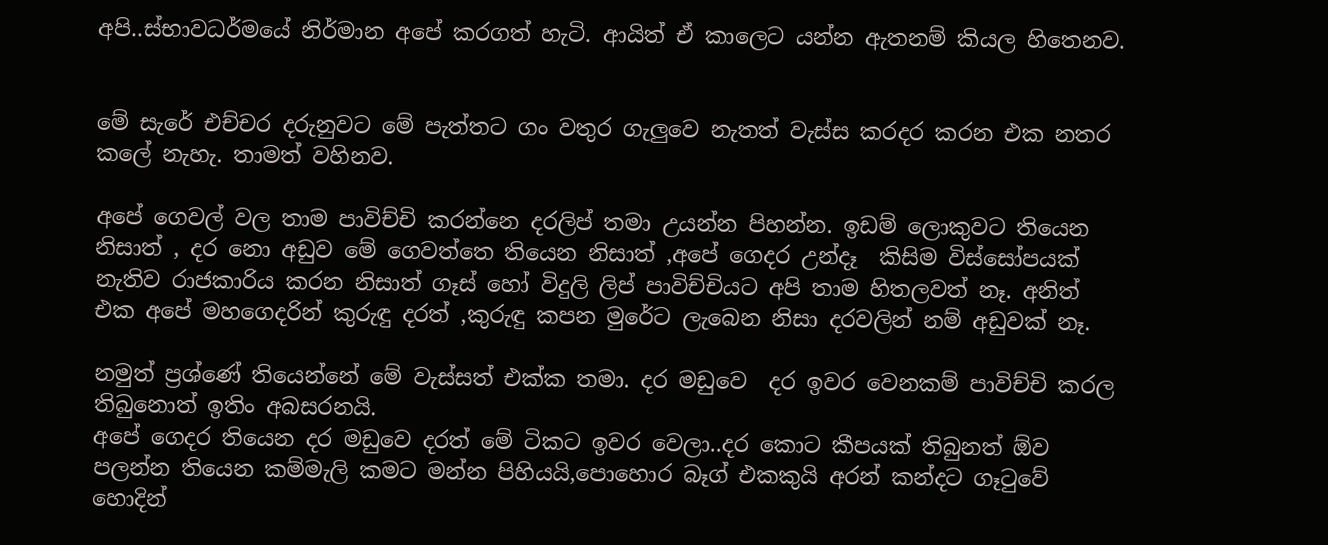අපි..ස්භාවධර්මයේ නිර්මාන අපේ කරගත් හැටි. ආයිත් ඒ කාලෙට යන්න ඇතනම් කියල හිතෙනව.


මේ සැරේ එච්චර දරුනුවට මේ පැත්තට ගං වතුර ගැලුවෙ නැතත් වැස්ස කරදර කරන එක නතර කලේ නැහැ. තාමත් වහිනව.

අපේ ගෙවල් වල තාම පාවිච්චි කරන්නෙ දරලිප් තමා උයන්න පිහන්න. ඉඩම් ලොකුවට තියෙන නිසාත් , දර නො අඩුව මේ ගෙවත්තෙ තියෙන නිසාත් ,අපේ ගෙදර උන්දෑ  කිසිම විස්සෝපයක් නැතිව රාජකාරිය කරන නිසාත් ගෑස් හෝ විදුලි ලිප් පාවිච්චියට අපි තාම හිතලවත් නෑ. අනිත් එක අපේ මහගෙදරින් කුරුඳු දරත් ,කුරුඳු කපන මුරේට ලැබෙන නිසා දරවලින් නම් අඩුවක් නෑ.

නමුත් ප්‍රශ්ණේ තියෙන්නේ මේ වැස්සත් එක්ක තමා. දර මඩුවෙ  දර ඉවර වෙනකම් පාවිච්චි කරල තිබුනොත් ඉතිං අබසරනයි.
අපේ ගෙදර තියෙන දර මඩුවෙ දරත් මේ ටිකට ඉවර වෙලා..දර කොට කීපයක් තිබුනත් ඕව පලන්න තියෙන කම්මැලි කමට මන්න පිහියයි,පොහොර බෑග් එකකුයි අරන් කන්දට ගෑ‍ටුවේ හොදින්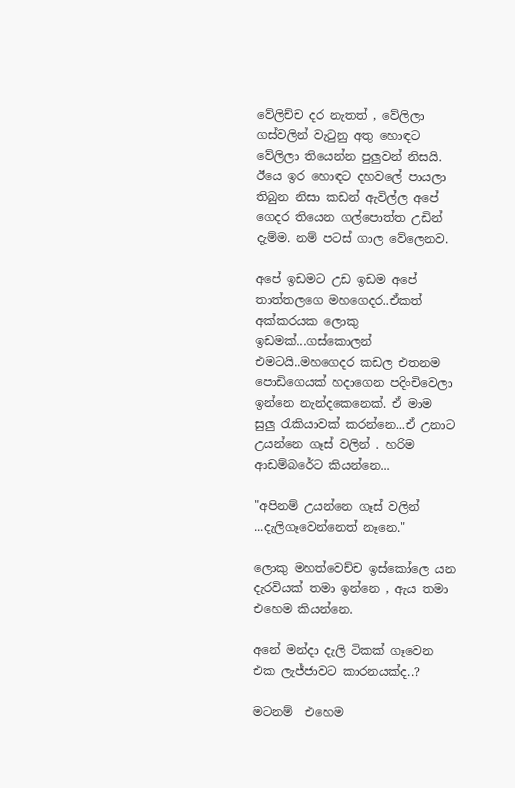වේලිච්ච දර නැතත් , වේලිලා ගස්වලින් වැ‍ටුනු අතු හොඳට  වේලිලා තියෙන්න පුලුවන් නිසයි. ඊයෙ ඉර හොඳට දහවලේ පායලා තිබුන නිසා කඩන් ඇවිල්ල අපේ ගෙදර තියෙන ගල්පොත්ත උඩින් දැම්ම. නම් පටස් ගාල වේලෙනව.

අපේ ඉඩමට උඩ ඉඩම අපේ තාත්තලගෙ මහගෙදර..ඒකත් අක්කරයක ලොකු ඉඩමක්...ගස්කොලන් එමටයි..මහගෙදර කඩල එතනම පොඩිගෙයක් හදාගෙන පදිංචිවෙලා ඉන්නෙ නැන්දකෙනෙක්. ඒ මාම  සුලු ‍රැකියාවක් කරන්නෙ...ඒ උනාට උයන්නෙ ගෑස් වලින් . හරිම ආඩම්බරේට කියන්නෙ...

"අපිනම් උයන්නෙ ගෑස් වලින් ...දැලිගෑවෙන්නෙත් නෑනෙ."

ලොකු මහත්වෙච්ච ඉස්කෝලෙ යන දැරවියක් තමා ඉන්නෙ , ඇය තමා එහෙම කියන්නෙ.

අනේ මන්දා දැලි ටිකක් ගෑවෙන එක ලැජ්ජාවට කාරනයක්ද..?

මටනම්  එහෙම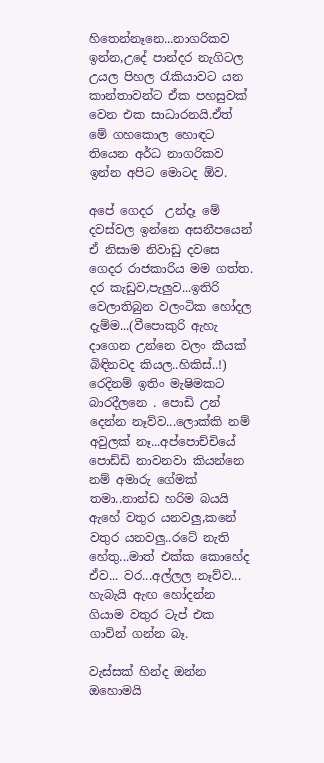හිතෙන්නෑනෙ...නාගරිකව ඉන්න,උදේ පාන්දර නැගිටල උයල පිහල ‍රැකියාවට යන කාන්තාවන්ට ඒක පහසුවක් වෙන එක සාධාරනයි.ඒත් මේ ගහකොල හොඳට තියෙන අර්ධ නාගරිකව ඉන්න අපිට මොටද ඕව.

අපේ ගෙදර  උන්දෑ මේ දවස්වල ඉන්නෙ අසනීපයෙන් ඒ නිසාම නිවාඩු දවසෙ ගෙදර රාජකාරිය මම ගත්ත. දර කැඩුව,පැලුව...ඉතිරි වෙලාතිබුන වලංටික හෝදල දැම්ම...(වීපොකුරි ඇහැ දාගෙන උන්නෙ වලං කීයක් බිඳිනවද කියල..හිකිස්..!) රෙදිනම් ඉතිං මැෂිමකට බාරදීලනෙ . පොඩි උන් දෙන්න නෑව්ව...ලොක්කි නම් අවුලක් නෑ...අප්පොච්චියේ පොඩ්ඩි නාවනවා කියන්නෙ නම් අමාරු ගේමක් තමා..නාන්ඩ හරිම බයයි ඇහේ වතුර යනවලු,කනේ වතුර යනවලු..රටේ නැති හේතු...මාත් එක්ක කොහේද ඒව... වර...අල්ලල නෑව්ව...
හැබැයි ඇඟ හෝදන්න ගියාම වතුර ටැප් එක ගාවින් ගන්න බෑ.

වැස්සක් හින්ද ඔන්න ඔහොමයි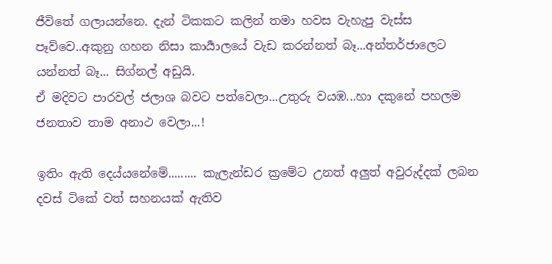ජීවිතේ ගලායන්නෙ. දැන් ටිකකට කලින් තමා හවස වැහැපු වැස්ස පෑව්වෙ..අකුනු ගහන නිසා කාර්‍යාලයේ වැඩ කරන්නත් බෑ...අන්තර්ජාලෙට යන්නත් බෑ... සිග්නල් අඩුයි.
ඒ මදිවට පාරවල් ජලාශ බවට පත්වෙලා...උතුරු වයඹ...හා දකුනේ පහලම ජනතාව තාම අනාථ වෙලා...!

ඉතිං ඇති දෙය්යනේමේ......... කැලැන්ඩර ක්‍රමේට උනත් අලුත් අවුරුද්දක් ලබන දවස් ටිකේ වත් සහනයක් ඇතිව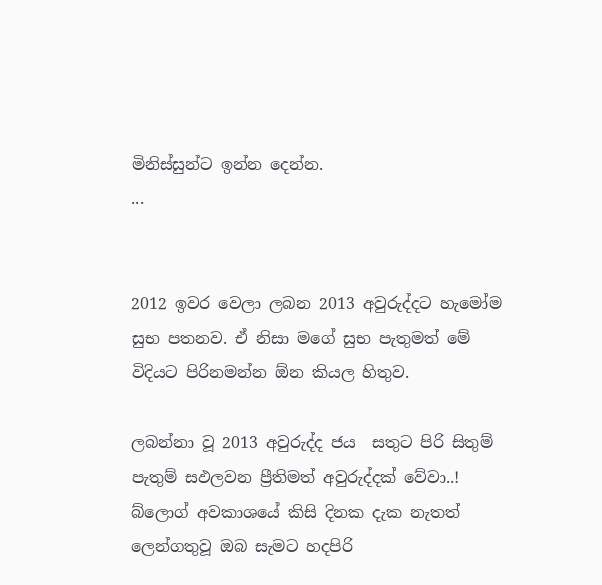මිනිස්සුන්ට ඉන්න දෙන්න.
...


2012 ඉවර වෙලා ලබන 2013 අවුරුද්දට හැමෝම සුභ පතනව. ඒ නිසා මගේ සුභ පැතුමත් මේ විදියට පිරිනමන්න ඕන කියල හිතුව.

ලබන්නා වූ 2013 අවුරුද්ද ජය  සතුට පිරි සිතුම් පැතුම් සඵලවන ප්‍රීතිමත් අවුරුද්දක් වේවා..!  බ්ලොග් අවකාශයේ කිසි දිනක දැක නැතත් ලෙන්ගතුවූ ඔබ සැමට හදපිරි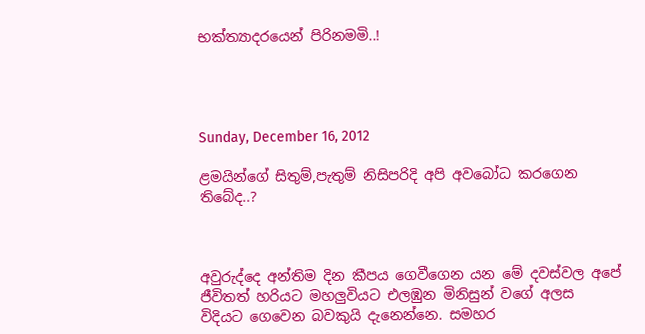භක්ත්‍යාදරයෙන් පිරිනමමි..!




Sunday, December 16, 2012

ළමයින්ගේ සිතුම්,පැතුම් නිසිපරිදි අපි අවබෝධ කරගෙන තිබේද..?



අවුරුද්දෙ අන්තිම දින කීපය ගෙවීගෙන යන මේ දවස්වල අපේ  ජීවිතත් හරියට මහලුවියට එලඹුන මිනිසුන් වගේ අලස විදියට ගෙවෙන බවකුයි දැනෙන්නෙ. සමහර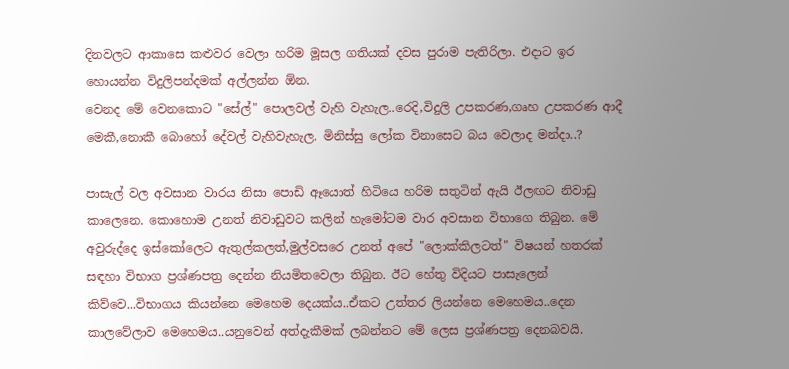දිනවලට ආකාසෙ කළුවර වෙලා හරිම මූසල ගතියක් දවස පුරාම පැතිරිලා. එදාට ඉර හොයන්න විදුලිපන්දමක් අල්ලන්න ඕන.
වෙනද මේ වෙනකොට "සේල්" පොලවල් වැහි වැහැල..රෙදි,විදුලි උපකරණ,ගෘහ උපකරණ ආදී මෙකී,නොකී බොහෝ දේවල් වැහිවැහැල. මිනිස්සු ලෝක විනාසෙට බය වෙලාද මන්දා..?

පාසැල් වල අවසාන වාරය නිසා පොඩි ඈයොත් හිටියෙ හරිම සතුටින් ඇයි ඊලඟට නිවාඩු කාලෙනෙ. කොහොම උනත් නිවාඩුවට කලින් හැමෝටම වාර අවසාන විභාගෙ තිබුන. මේ අවුරුද්දෙ ඉස්කෝලෙට ඇතුල්කලත්,මුල්වසරෙ උනත් අපේ "ලොක්කිලටත්" විෂයන් හතරක් සඳහා විභාග ප්‍රශ්ණපත්‍ර දෙන්න නියමිතවෙලා තිබුන. ඊට හේතු විදියට පාසැලෙන් කිව්වෙ...විභාගය කියන්නෙ මෙහෙම දෙයක්ය..ඒකට උත්තර ලියන්නෙ මෙහෙමය..දෙන කාලවේලාව මෙහෙමය..යනුවෙන් අත්දැකීමක් ලබන්නට මේ ලෙස ප්‍රශ්ණපත්‍ර දෙනබවයි.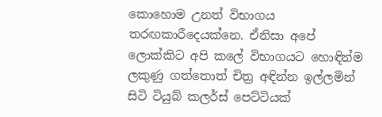කොහොම උනත් විභාගය තරඟකාරීදෙයක්නෙ. ඒනිසා අපේ ලොක්කිට අපි කලේ විභාගයට හොඳින්ම ලකුණු ගත්තොත් චිත්‍ර අඳින්න ඉල්ලමින් සිටි ටියුබ් කලර්ස් පෙට්ටියක්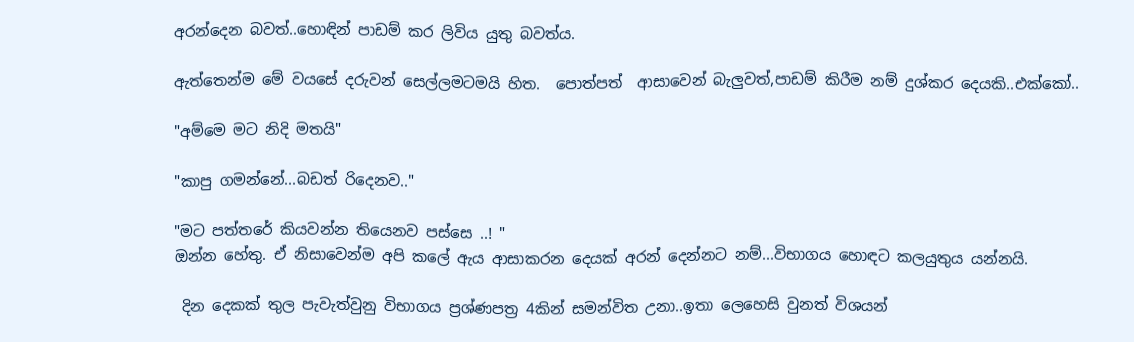අරන්දෙන බවත්..හොඳින් පාඩම් කර ලිවිය යුතු බවත්ය.

ඇත්තෙන්ම මේ වයසේ දරුවන් සෙල්ලමටමයි හිත.  පොත්පත්  ආසාවෙන් බැලුවත්,පාඩම් කිරීම නම් දුශ්කර දෙයකි..එක්කෝ..

"අම්මෙ මට නිදි මතයි"

"කාපු ගමන්නේ...බඩත් රිදෙනව.."

"මට පත්තරේ කියවන්න තියෙනව පස්සෙ ..! "
ඔන්න හේතු. ඒ නිසාවෙන්ම අපි කලේ ඇය ආසාකරන දෙයක් අරන් දෙන්නට නම්...විභාගය හොඳට කලයුතුය යන්නයි.

 දින දෙකක් තුල පැවැත්වුනු විභාගය ප්‍රශ්ණපත්‍ර 4කින් සමන්විත උනා..ඉතා ලෙහෙසි වුනත් විශයන්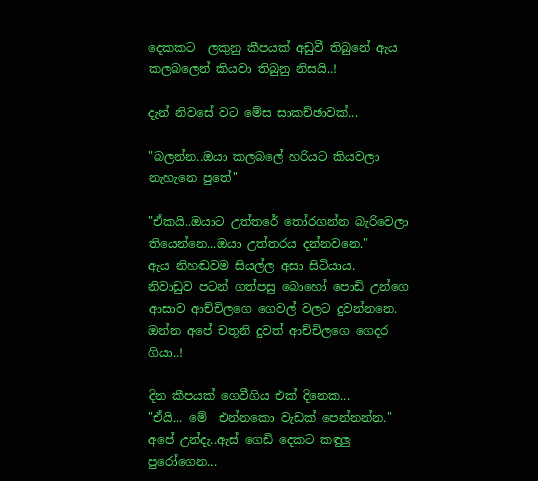දෙකකට  ලකුනු කීපයක් අඩුවී තිබුනේ ඇය කලබලෙන් කියවා තිබුනු නිසයි..!

දැන් නිවසේ වට මේස සාකච්ඡාවක්...

"බලන්න..ඔයා කලබලේ හරියට කියවලා නැහැනෙ පුතේ"

"ඒකයි..ඔයාට උත්තරේ ‍තෝරගන්න බැරිවෙලා තියෙන්නෙ...ඔයා උත්තරය දන්නවනෙ."
ඇය නිහඬවම සියල්ල අසා සිටියාය.
නිවාඩුව පටන් ගත්පසු බොහෝ පොඩි උන්ගෙ ආසාව ආච්චිලගෙ ගෙවල් වලට දුවන්නනෙ. ඔන්න අපේ චතුනි දුවත් ආච්චිලගෙ ගෙදර ගියා..!

දින කීපයක් ගෙවීගිය එක් දිනෙක...
"ඒයි... මේ  එන්නකො වැඩක් පෙන්නන්න." අපේ උන්දැ..ඇස් ගෙඩි දෙකට කඳුලු පුරෝගෙන...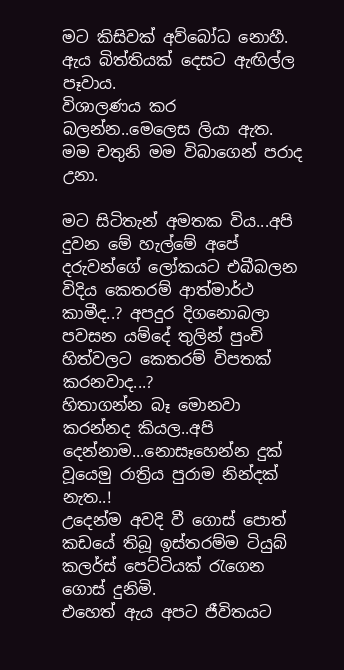මට කිසිවක් අව්බෝධ නොහී. ඇය බිත්තියක් දෙසට ඇඟිල්ල පෑවාය.
විශාලණය කර බලන්න..මෙලෙස ලියා ඇත.  මම චතුනි මම විබාගෙන් පරාද උනා.

මට සිටිතැන් අමතක විය...අපි දුවන මේ හැල්මේ අපේ දරුවන්ගේ ලෝකයට එබීබලන විදිය කෙතරම් ආත්මාර්ථ කාමීද..? අපදුර දිගනොබලා පවසන යම්දේ තුලින් පුංචි හිත්වලට කෙතරම් විපතක් කරනවාද...?
හිතාගන්න බෑ මොනවා කරන්නද කියල..අපි දෙන්නාම...නොසෑහෙන්න දුක් වූයෙමු රාත්‍රිය පුරාම නින්දක් නැත..!
උදෙන්ම අවදි වී ගොස් පොත් කඩයේ තිබූ ඉස්තරම්ම ටියුබ් කලර්ස් පෙට්ටියක් ‍රැගෙන ගොස් දුනිමි.
එහෙත් ඇය අපට ජීවිතයට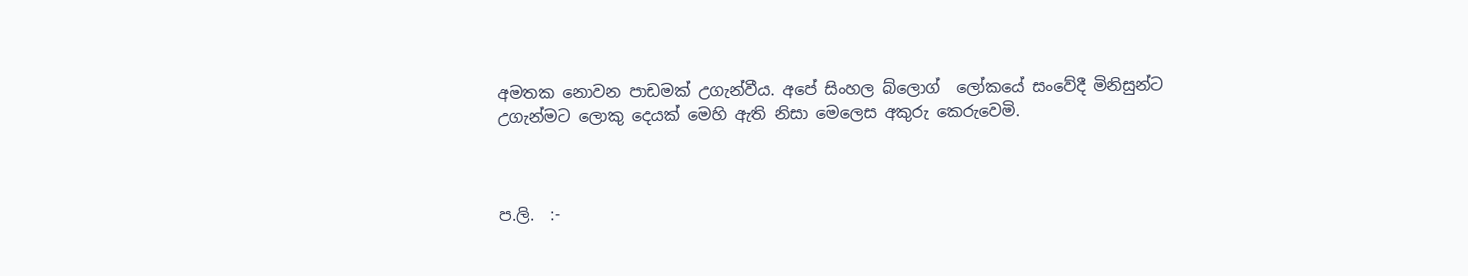අමතක නොවන පාඩමක් උගැන්වීය. අපේ සිංහල බ්ලොග්  ලෝකයේ සංවේදී මිනිසුන්ට උගැන්මට ලොකු දෙයක් මෙහි ඇති නිසා මෙලෙස අකුරු කෙරුවෙමි.



ප.ලි.  :-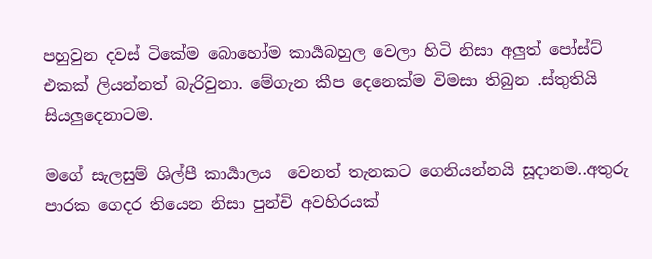පහුවුන දවස් ටිකේම බොහෝම කාර්‍යබහුල වෙලා හිටි නිසා අලුත් පෝස්ට් එකක් ලියන්නත් බැරිවුනා. මේගැන කීප දෙනෙක්ම විමසා තිබුන .ස්තුතියි සියලුදෙනාටම.

මගේ සැලසුම් ශිල්පී කාර්‍යාලය  වෙනත් තැනකට ගෙනියන්නයි සූදානම..අතුරු පාරක ගෙදර තියෙන නිසා පුන්චි අවහිරයක්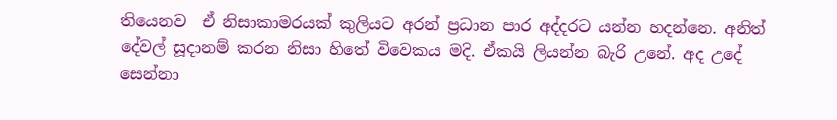තියෙනව  ඒ නිසාකාමරයක් කුලියට අරන් ප්‍රධාන පාර අද්දරට යන්න හදන්නෙ. අනිත් දේවල් සූදානම් කරන නිසා හිතේ විවෙකය මදි. ඒකයි ලියන්න බැරි උනේ. අද උදේ සෙන්නා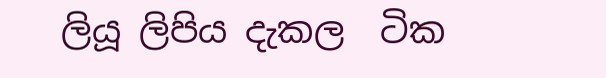ලියූ ලිපිය දැකල  ටික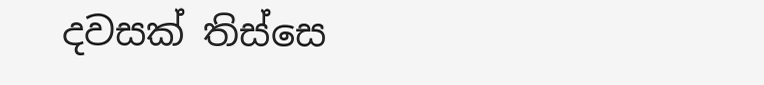දවසක් තිස්සෙ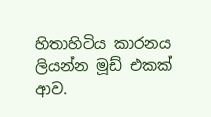හිතාහිටිය කාරනය ලියන්න මූඩ් එකක් ආව.